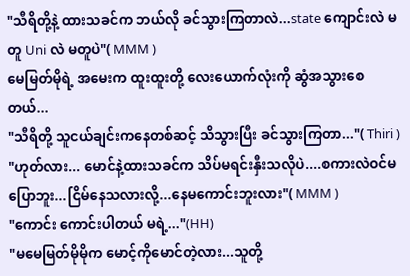"သီရိတို့နဲ့ ထားသခင်က ဘယ်လို ခင်သွားကြတာလဲ...state ကျောင်းလဲ မတူ Uni လဲ မတူပဲ"( MMM )
မေမြတ်မိုရဲ့ အမေးက ထူးထူးတို့ လေးယောက်လုံးကို ဆွံအသွားစေတယ်...
"သီရိတို့ သူငယ်ချင်းကနေတစ်ဆင့် သိသွားပြီး ခင်သွားကြတာ..."( Thiri )
"ဟုတ်လား... မောင်နဲ့ထားသခင်က သိပ်မရင်းနှီးသလိုပဲ....စကားလဲဝင်မပြောဘူး...ငြိမ်နေသလားလို့...နေမကောင်းဘူးလား"( MMM )
"ကောင်း ကောင်းပါတယ် မရဲ့..."(HH)
"မမေမြတ်မိုမိုက မောင့်ကိုမောင်တဲ့လား...သူတို့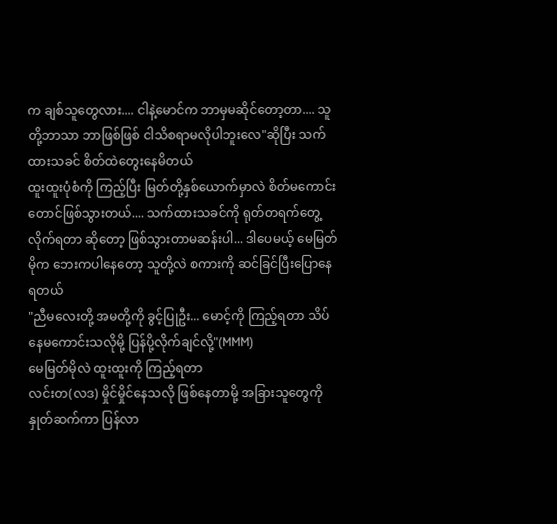က ချစ်သူတွေလား.... ငါနဲ့မောင်က ဘာမှမဆိုင်တော့တာ.... သူတို့ဘာသာ ဘာဖြစ်ဖြစ် ငါသိစရာမလိုပါဘူးလေ"ဆိုပြီး သက်ထားသခင် စိတ်ထဲတွေးနေမိတယ်
ထူးထူးပုံစံကို ကြည့်ပြီး မြတ်တို့နှစ်ယောက်မှာလဲ စိတ်မကောင်းတောင်ဖြစ်သွားတယ်.... သက်ထားသခင်ကို ရုတ်တရက်တွေ့လိုက်ရတာ ဆိုတော့ ဖြစ်သွားတာမဆန်းပါ... ဒါပေမယ့် မေမြတ်မိုက ဘေးကပါနေတော့ သူတို့လဲ စကားကို ဆင်ခြင်ပြီးပြောနေရတယ်
"ညီမလေးတို့ အမတို့ကို ခွင့်ပြုဦး... မောင့်ကို ကြည့်ရတာ သိပ်နေမကောင်းသလိုမို့ ပြန်ပို့လိုက်ချင်လို့"(MMM)
မေမြတ်မိုလဲ ထူးထူးကို ကြည့်ရတာ
လင်းတ(လဒ) မှိုင်မှိုင်နေသလို ဖြစ်နေတာမို့ အခြားသူတွေကို နှုတ်ဆက်ကာ ပြန်လာ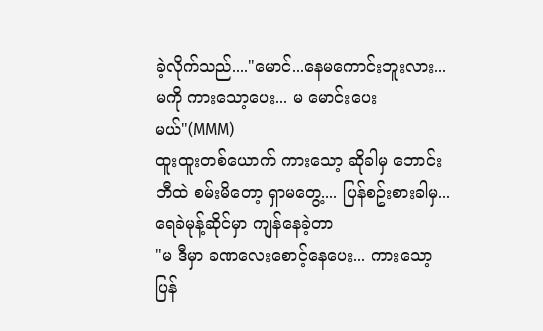ခဲ့လိုက်သည်...."မောင်...နေမကောင်းဘူးလား...မကို ကားသော့ပေး... မ မောင်းပေးမယ်"(MMM)
ထူးထူးတစ်ယောက် ကားသော့ ဆိုခါမှ ဘောင်းဘီထဲ စမ်းမိတော့ ရှာမတွေ့.... ပြန်စဥ်းစားခါမှ...ရေခဲမုန့်ဆိုင်မှာ ကျန်နေခဲ့တာ
"မ ဒီမှာ ခဏလေးစောင့်နေပေး... ကားသော့ ပြန်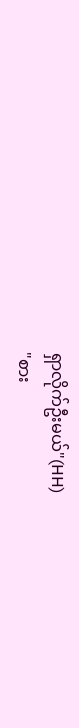ရှာလိုက်ဦးမယ်"(HH)
"စား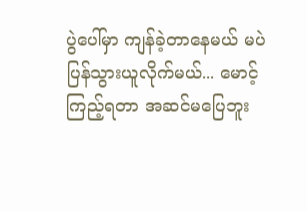ပွဲပေါ်မှာ ကျန်ခဲ့တာနေမယ် မပဲ ပြန်သွားယူလိုက်မယ်... မောင့် ကြည့်ရတာ အဆင်မပြေဘူး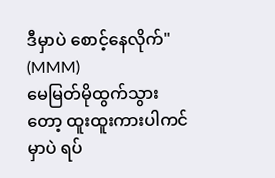ဒီမှာပဲ စောင့်နေလိုက်" (MMM)
မေမြတ်မိုထွက်သွားတော့ ထူးထူးကားပါကင်မှာပဲ ရပ်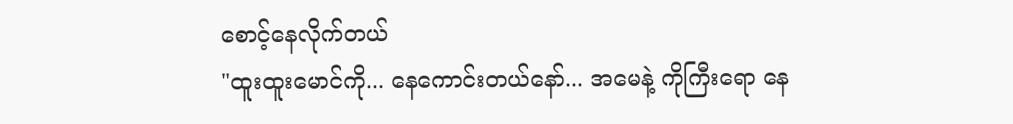စောင့်နေလိုက်တယ်
"ထူးထူးမောင်ကို... နေကောင်းတယ်နော်... အမေနဲ့ ကိုကြီးရော နေ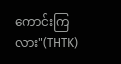ကောင်းကြလား"(THTK)